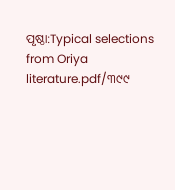ପୃଷ୍ଠା:Typical selections from Oriya literature.pdf/୩୯୯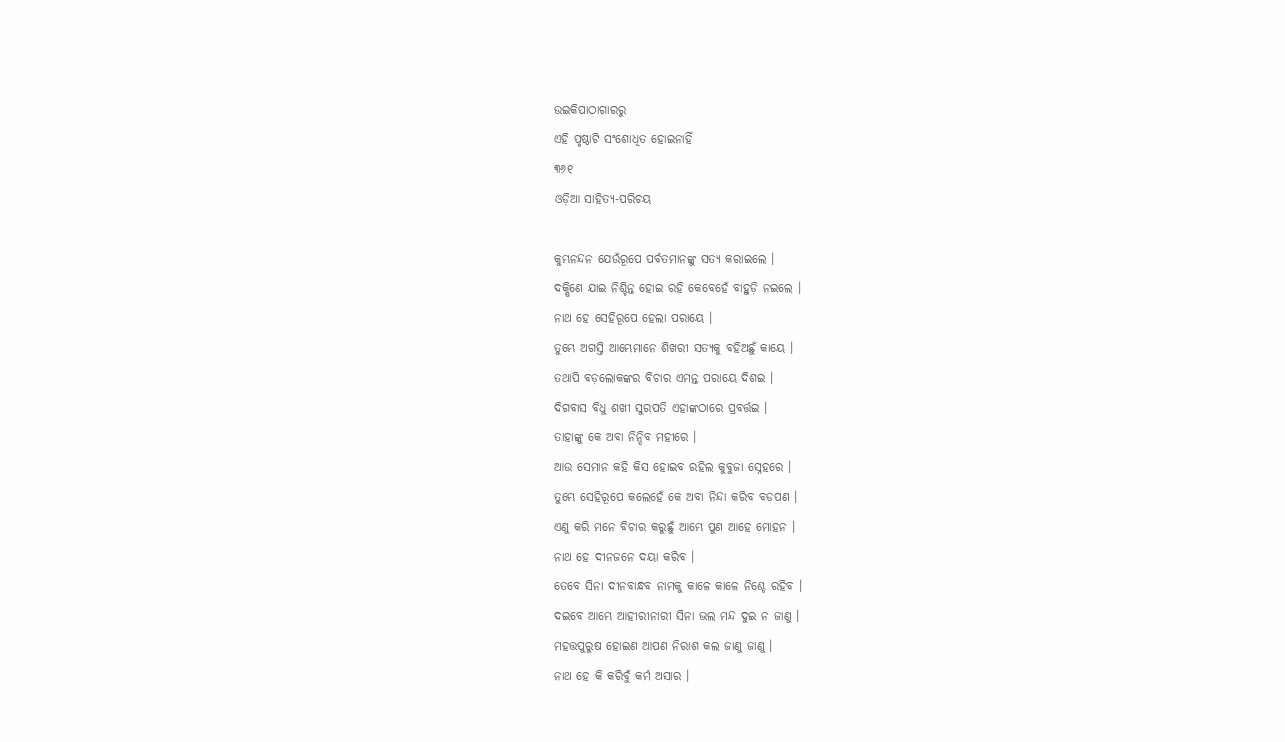ଉଇକିପାଠାଗାର‌ରୁ
ଏହି ପୃଷ୍ଠାଟି ସଂଶୋଧିତ ହୋଇନାହିଁ
୩୬୧
ଓଡ଼ିଆ ସାହିତ୍ୟ-ପରିଚୟ

କୁମ୍ଭନନ୍ଦନ ଯେଉଁରୂପେ ପର୍ବତମାନଙ୍କୁ ସତ୍ୟ କରାଇଲେ ।
ଦକ୍ଷିଣେ ଯାଇ ନିଶ୍ଚିନ୍ତ ହୋଇ ରହି କେବେହେଁ ବାହୁଡ଼ି ନଇଲେ ।
ନାଥ ହେ ସେହିରୂପେ ହେଲା ପରାୟେ ।
ତୁମ୍ଭେ ଅଗସ୍ତି ଆମ୍ଭେମାନେ ଶିଖରୀ ସତ୍ୟକୁ ବ‌ହିଅଛୁଁ କାୟେ ।
ତ‌ଥାପି ବଡ଼ଲୋକଙ୍କର ବିଚାର ଏମ‌ନ୍ତ ପରାୟେ ଦିଶଇ ।
ଦିଗବାସ ବିଧୁ ଶଖୀ ସୁରପତି ଏହାଙ୍କଠାରେ ପ୍ରବର୍ତ୍ତଇ ।
ତାହାଙ୍କୁ କେ ଅବା ନିନ୍ଦିବ ମହୀରେ ।
ଆଉ ସେମାନ କ‌ହି କିସ ହୋଇବ ରହିଲ କୁବୁଜା ସ୍ନେହରେ ।
ତୁମ୍ଭେ ସେହିରୂପେ କଲେହେଁ କେ ଅବା ନିନ୍ଦା କରିବ ବଡପଣ ।
ଏଣୁ କରି ମନେ ବିଚାର କରୁଛୁଁ ଆମ୍ଭେ ପୁଣ ଆହେ ମୋହ‌ନ ।
ନାଥ ହେ ଦୀନ‌ଜନେ ଦୟା କରିବ ।
ତେବେ ସିନା ଦୀନବାନ୍ଧବ ନାମକୁ କାଳେ କାଳେ ନିଶ୍ଚେ ରହିବ ।
ଦଇବେ ଆମ୍ଭେ ଆହୀରୀନାରୀ ସିନା ଭଲ ମନ୍ଦ ଦୁଇ ନ ଜାଣୁ ।
ମହତ୍ତପୁରୁଷ ହୋଇଣ ଆପଣ ନିରାଶ କଲ ଜାଣୁ ଜାଣୁ ।
ନାଥ ହେ କି କରିବୁଁ କର୍ମ ଅସାର ।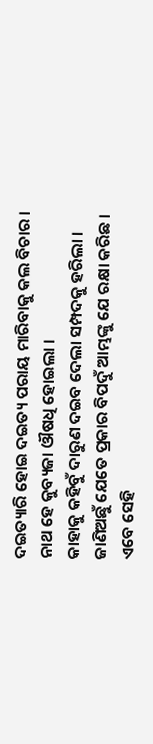ଦଇତ୍ୟାରି ହୋଇ ଦଇତ୍ୟ ପରାୟ ମାରିବାକୁ କଲ ବିଚାର ।
ନାଥ ହେ କୁବ୍ୟଜା ଔଷଧି ହୋଇଲା ।
କାହାକୁ କ‌ହିବୁଁ ଦାରୁଣ ଦଇବ ଦେଲା ସମ୍ପଦକୁ ହରିଲା ।
ଜାଣିଅଛୁଁ ଯେତେ ପ୍ରକାର ବିପଦୁଁ ଆମ୍ଭଙ୍କୁ ଯେ ରକ୍ଷା କରିଛ ।
ଏବେ ସେହି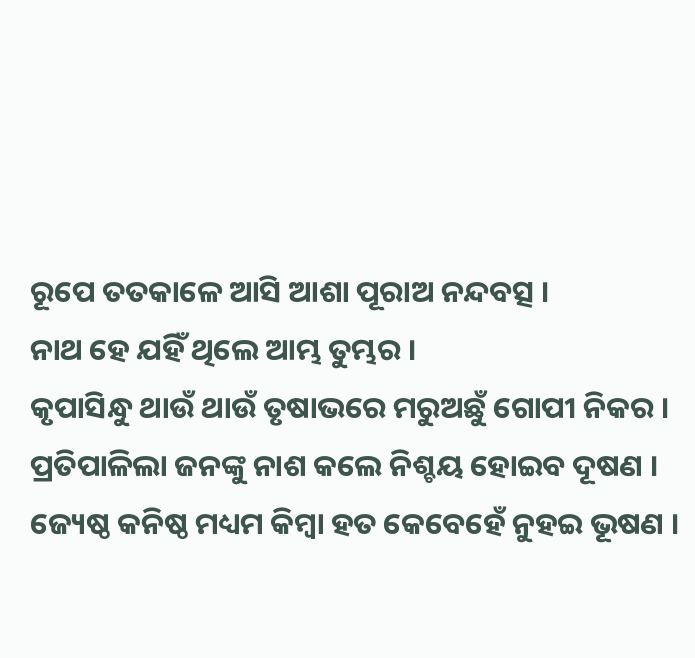ରୂପେ ତ‌ତକାଳେ ଆସି ଆଶା ପୂରାଅ ନନ୍ଦବତ୍ସ ।
ନାଥ ହେ ଯ‌ହିଁ ଥିଲେ ଆମ୍ଭ ତୁମ୍ଭର ।
କୃପାସିନ୍ଧୁ ଥାଉଁ ଥାଉଁ ତୃଷାଭରେ ମରୁଅଛୁଁ ଗୋପୀ ନିକର ।
ପ୍ରତିପାଳିଲା ଜନଙ୍କୁ ନାଶ କଲେ ନିଶ୍ଚୟ ହୋଇବ ଦୂଷଣ ।
ଜ୍ୟେଷ୍ଠ କନିଷ୍ଠ ମଧ୍ୟମ କିମ୍ବା ହତ କେବେହେଁ ନୁହଇ ଭୂଷଣ ।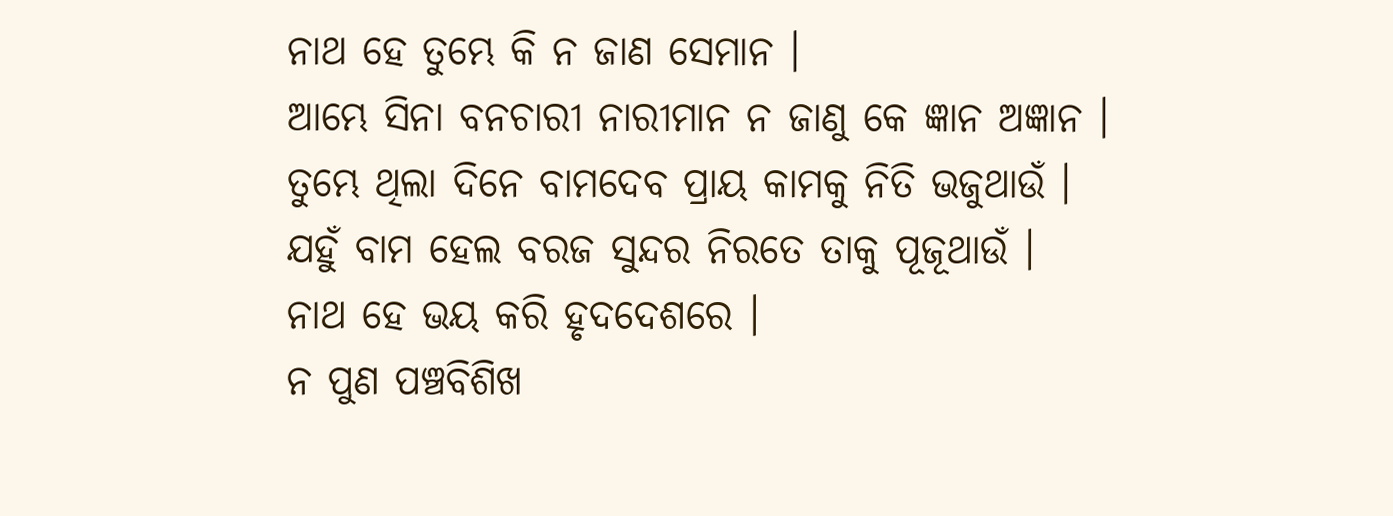ନାଥ ହେ ତୁମ୍ଭେ କି ନ ଜାଣ ସେମାନ ।
ଆମ୍ଭେ ସିନା ବ‌ନ‌ଚାରୀ ନାରୀମାନ ନ ଜାଣୁ କେ ଜ୍ଞାନ ଅଜ୍ଞାନ ।
ତୁମ୍ଭେ ଥିଲା ଦିନେ ବାମଦେବ ପ୍ରାୟ କାମକୁ ନିତି ଭଜୁଥାଉଁ ।
ଯ‌ହୁଁ ବାମ ହେଲ ବରଜ ସୁନ୍ଦର ନିରତେ ତାକୁ ପୂଜୂଥାଉଁ ।
ନାଥ ହେ ଭୟ କରି ହୃଦ‌ଦେଶରେ ।
ନ ପୁଣ ପଞ୍ଚବିଶିଖ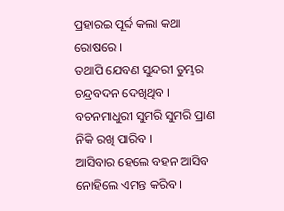ପ୍ରହାରଇ ପୂର୍ବ୍ଦ କଲା କଥା ରୋଷରେ ।
ତ‌ଥାପି ଯେବଣ ସୁନ୍ଦରୀ ତୁମ୍ଭର ଚନ୍ଦ୍ରବଦନ ଦେଖିଥିବ ।
ବଚନମାଧୁରୀ ସୁମରି ସୁମରି ପ୍ରାଣ ନିକି ରଖି ପାରିବ ।
ଆସିବାର ହେଲେ ବ‌ହ‌ନ ଆସିବ ନୋହିଲେ ଏମନ୍ତ କରିବ ।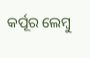କର୍ପୂର ଲେମ୍ବୁ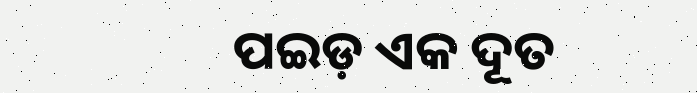ପଇ‌ଡ଼ ଏକ ଦୂତ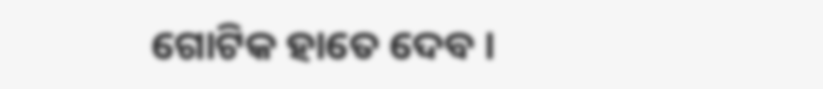ଗୋଟିକ ହାତେ ଦେବ ।